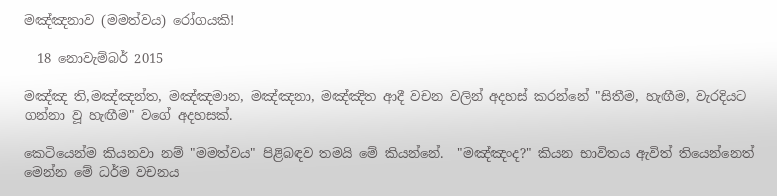මඤ්ඤනාව (මමත්වය) රෝගයකි!

  18 නොවැම්බර් 2015

මඤ්ඤ ති,මඤ්ඤන්ත, මඤ්ඤමාන, මඤ්ඤනා, මඤ්ඤිත ආදී වචන වලින් අදහස් කරන්නේ "සිතීම, හැඟීම, වැරදියට ගන්නා වූ හැඟීම" වගේ අදහසක්.

කෙටියෙන්ම කියනවා නම් "මමත්වය" පිළිබඳව තමයි මේ කියන්නේ.  "මඤ්ඤංද?" කියන භාවිතය ඇවිත් තියෙන්නෙත් මෙන්න මේ ධර්ම වචනය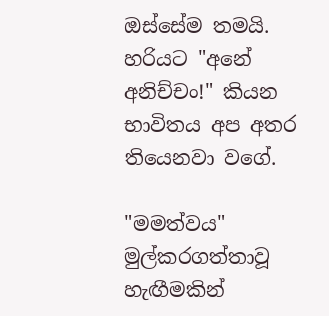ඔස්සේම තමයි.  හරියට "අනේ අනිච්චං!" කියන භාවිතය අප අතර තියෙනවා වගේ.

"මමත්වය" මුල්කරගත්තාවූ හැඟීමකින්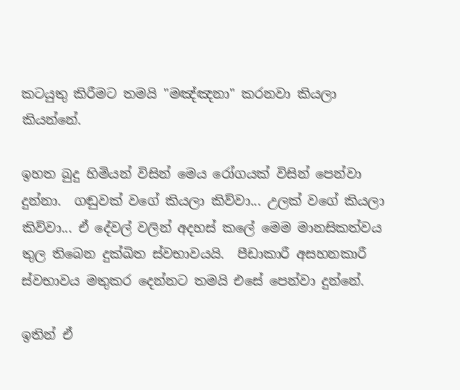කටයුතු කිරීමට තමයි "මඤ්ඤනා" කරනවා කියලා කියන්නේ.

ඉහත බුදු හිමියන් විසින් මෙය රෝගයක් විසින් පෙන්වා දුන්නා.  ගඬුවක් වගේ කියලා කිව්වා... උලක් වගේ කියලා කිව්වා... ඒ දේවල් වලින් අදහස් කලේ මෙම මානසිකත්වය තුල තිබෙන දුක්ඛිත ස්වභාවයයි.  පීඩාකාරී අසහනකාරී ස්වභාවය මතුකර දෙන්නට තමයි එසේ පෙන්වා දුන්නේ.

ඉතින් ඒ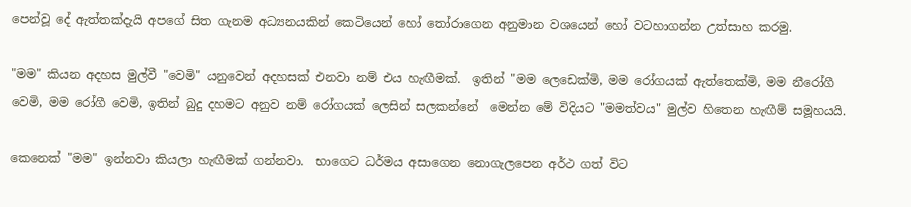පෙන්වූ දේ ඇත්තක්දැයි අපගේ සිත ගැනම අධ්‍යනයකින් කෙටියෙන් හෝ තෝරාගෙන අනුමාන වශයෙන් හෝ වටහාගන්න උත්සාහ කරමු.

"මම" කියන අදහස මුල්වී "වෙමි" යනුවෙන් අදහසක් එනවා නම් එය හැඟීමක්.  ඉතින් "මම ලෙඩෙක්මි, මම රෝගයක් ඇත්තෙක්මි, මම නීරෝගී වෙමි, මම රෝගී වෙමි, ඉතින් බුදු දහමට අනුව නම් රෝගයක් ලෙසින් සලකන්නේ  මෙන්න මේ විදියට "මමත්වය" මුල්ව හිතෙන හැඟීම් සමූහයයි.

කෙනෙක් "මම" ඉන්නවා කියලා හැඟීමක් ගන්නවා.  භාගෙට ධර්මය අසාගෙන නොගැලපෙන අර්ථ ගත් විට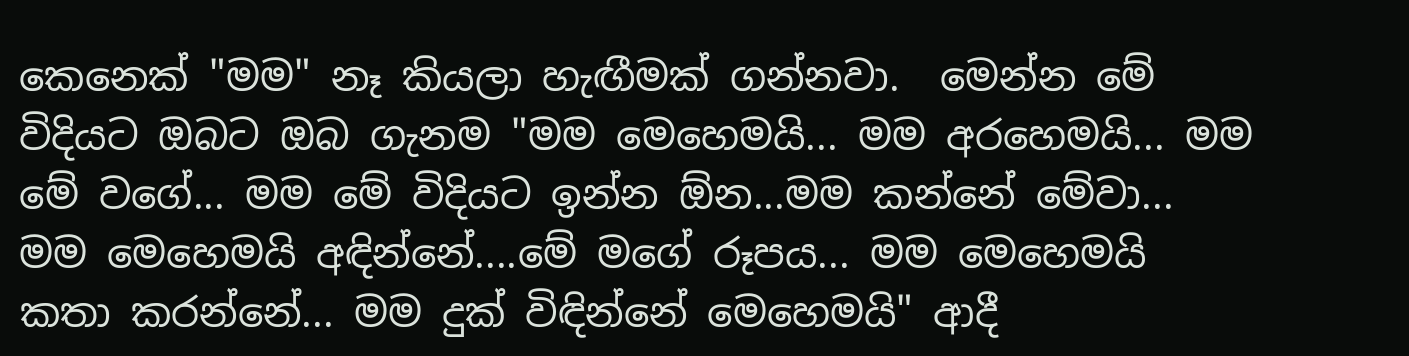කෙනෙක් "මම" නෑ කියලා හැඟීමක් ගන්නවා.  මෙන්න මේ විදියට ඔබට ඔබ ගැනම "මම මෙහෙමයි... මම අරහෙමයි... මම මේ වගේ... මම මේ විදියට ඉන්න ඕන...මම කන්නේ මේවා... මම මෙහෙමයි අඳින්නේ....මේ මගේ රූපය... මම මෙහෙමයි කතා කරන්නේ... මම දුක් විඳින්නේ මෙහෙමයි" ආදී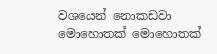වශයෙන් නොකඩවා මොහොතක් මොහොතක්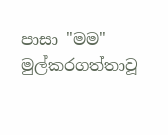පාසා "මම" මුල්කරගත්තාවූ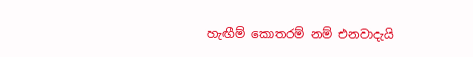හැඟීම් කොතරම් නම් එනවාදැයි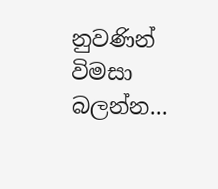නුවණින් විමසා බලන්න...